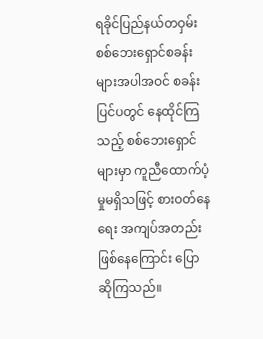ရခိုင်ပြည်နယ်တဝှမ်း စစ်ဘေးရှောင်စခန်းများအပါအဝင် စခန်းပြင်ပတွင် နေထိုင်ကြသည့် စစ်ဘေးရှောင်များမှာ ကူညီထောက်ပံ့မှုမရှိသဖြင့် စားဝတ်နေရေး အကျပ်အတည်းဖြစ်နေကြောင်း ပြောဆိုကြသည်။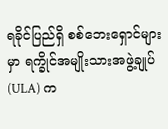ရခိုင်ပြည်ရှိ စစ်ဘေးရှောင်များမှာ ရက္ခိုင်အမျိုးသားအဖွဲ့ချုပ် (ULA) က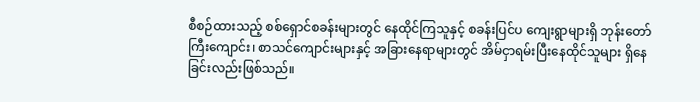စီစဉ်ထားသည့် စစ်ရှောင်စခန်းများတွင် နေထိုင်ကြသူနှင့် စခန်းပြင်ပ ကျေးရွာများရှိ ဘုန်းတော်ကြီးကျောင်း၊ စာသင်ကျောင်းများနှင့် အခြားနေရာများတွင် အိမ်ငှာရမ်းပြီးနေထိုင်သူများ ရှိနေခြင်းလည်းဖြစ်သည်။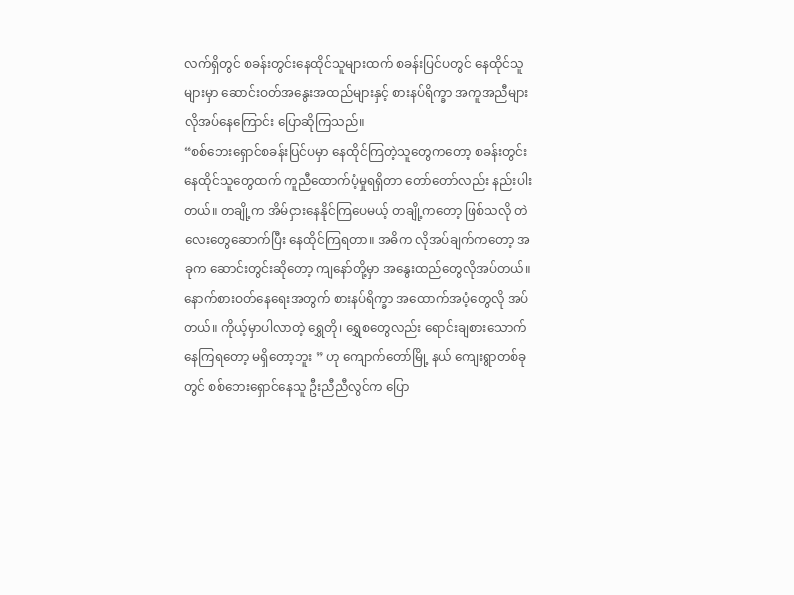လက်ရှိတွင် စခန်းတွင်းနေထိုင်သူများထက် စခန်းပြင်ပတွင် နေထိုင်သူများမှာ ဆောင်းဝတ်အနွေးအထည်များနှင့် စားနပ်ရိက္ခာ အကူအညီများ လိုအပ်နေကြောင်း ပြောဆိုကြသည်။
“စစ်ဘေးရှောင်စခန်းပြင်ပမှာ နေထိုင်ကြတဲ့သူတွေကတော့ စခန်းတွင်းနေထိုင်သူတွေထက် ကူညီထောက်ပံ့မှုရရှိတာ တော်တော်လည်း နည်းပါးတယ်။ တချို့က အိမ်ငှားနေနိုင်ကြပေမယ့် တချို့ကတော့ ဖြစ်သလို တဲလေးတွေဆောက်ပြီး နေထိုင်ကြရတာ။ အဓိက လိုအပ်ချက်ကတော့ အခုက ဆောင်းတွင်းဆိုတော့ ကျနော်တို့မှာ အနွေးထည်တွေလိုအပ်တယ်။ နောက်စားဝတ်နေရေးအတွက် စားနပ်ရိက္ခာ အထောက်အပံ့တွေလို အပ်တယ်။ ကိုယ့်မှာပါလာတဲ့ ရွှေတို၊ ရွှေစတွေလည်း ရောင်းချစားသောက်နေကြရတော့ မရှိတော့ဘူး ” ဟု ကျောက်တော်မြို့ နယ် ကျေးရွာတစ်ခုတွင် စစ်ဘေးရှောင်နေသူ ဦးညီညီလွင်က ပြော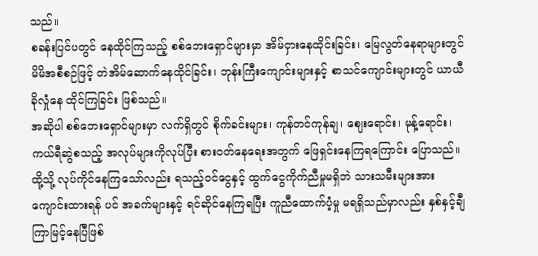သည်။
စခန်းပြင်ပတွင် နေထိုင်ကြသည့် စစ်ဘေးရှောင်များမှာ အိမ်ငှားနေထိုင်းခြင်း၊ မြေလွတ်နေရာများတွင် မိမိအစီစဉ်ဖြင့် တဲအိမ်ဆောက်နေထိုင်ခြင်း၊ ဘုန်းကြီးကျောင်းများနှင့် စာသင်ကျောင်းများတွင် ယာယီခိုလှုံနေ ထိုင်ကြခြင်း ဖြစ်သည်။
အဆိုပါ စစ်ဘေးရှောင်များမှာ လက်ရှိတွင် စိုက်ခင်းများ၊ ကုန်တင်ကုန်ချ၊ ဈေးရောင်း၊ မုန့်ရောင်း၊ ကယ်ရီဆွဲစသည့် အလုပ်များကိုလုပ်ပြီး စားဝတ်နေရေးအတွက် ဖြေရှင်းနေကြရကြောင်း ပြောသည်။
ထို့သို့ လုပ်ကိုင်နေကြသော်လည်း ရသည့်ဝင်ငွေနှင့် ထွက်ငွေကိုက်ညီမှုမရှိဘဲ သားသမီးများအား ကျောင်းထားရန် ပင် အခက်များနှင့် ရင်ဆိုင်နေကြရပြီး ကူညီထောက်ပံ့မှု မရရှိသည်မှာလည်း နှစ်နှင့်ချီကြာမြင့်နေပြီဖြစ်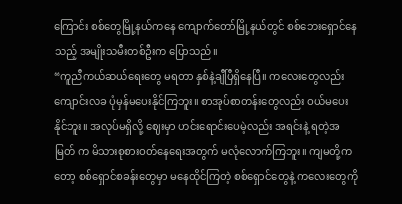ကြောင်း စစ်တွေမြို့နယ်ကနေ ကျောက်တော်မြို့နယ်တွင် စစ်ဘေးရှောင်နေသည့် အမျိုးသမီးတစ်ဦးက ပြောသည်။
“ကူညီကယ်ဆယ်ရေးတွေ မရတာ နှစ်နဲ့ချီပြီရှိနေပြီ။ ကလေးတွေလည်း ကျောင်းလခ ပုံမှန်မပေးနိုင်ကြဘူး။ စာအုပ်စာတန်းတွေလည်း ဝယ်မပေးနိုင်ဘူး။ အလုပ်မရှိလို့ ဈေးမှာ ဟင်းရောင်းပေမဲ့လည်း အရင်းနဲ့ ရတဲ့အမြတ် က မိသားစုစားဝတ်နေရေးအတွက် မလုံလောက်ကြဘူး။ ကျမတို့ကတော့ စစ်ရှောင်စခန်းတွေမှာ မနေထိုင်ကြတဲ့ စစ်ရှောင်တွေနဲ့ ကလေးတွေကို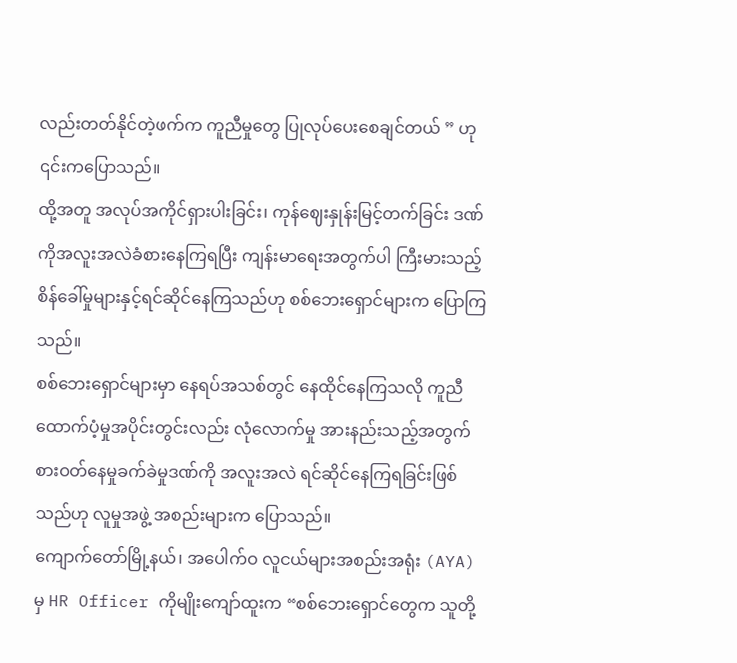လည်းတတ်နိုင်တဲ့ဖက်က ကူညီမှုတွေ ပြုလုပ်ပေးစေချင်တယ် ” ဟု ၎င်းကပြောသည်။
ထို့အတူ အလုပ်အကိုင်ရှားပါးခြင်း၊ ကုန်ဈေးနှုန်းမြင့်တက်ခြင်း ဒဏ်ကိုအလူးအလဲခံစားနေကြရပြီး ကျန်းမာရေးအတွက်ပါ ကြီးမားသည့် စိန်ခေါ်မှုများနှင့်ရင်ဆိုင်နေကြသည်ဟု စစ်ဘေးရှောင်များက ပြောကြသည်။
စစ်ဘေးရှောင်များမှာ နေရပ်အသစ်တွင် နေထိုင်နေကြသလို ကူညီထောက်ပံ့မှုအပိုင်းတွင်းလည်း လုံလောက်မှု အားနည်းသည့်အတွက် စားဝတ်နေမှုခက်ခဲမှုဒဏ်ကို အလူးအလဲ ရင်ဆိုင်နေကြရခြင်းဖြစ်သည်ဟု လူမှုအဖွဲ့ အစည်းများက ပြောသည်။
ကျောက်တော်မြို့နယ်၊ အပေါက်ဝ လူငယ်များအစည်းအရုံး (AYA) မှ HR Officer ကိုမျိုးကျော်ထူးက “စစ်ဘေးရှောင်တွေက သူတို့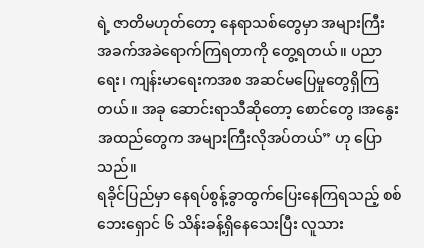ရဲ့ ဇာတိမဟုတ်တော့ နေရာသစ်တွေမှာ အများကြီး အခက်အခဲရောက်ကြရတာကို တွေ့ရတယ်။ ပညာရေး၊ ကျန်းမာရေးကအစ အဆင်မပြေမှုတွေရှိကြတယ်။ အခု ဆောင်းရာသီဆိုတော့ စောင်တွေ ၊အနွေးအထည်တွေက အများကြီးလိုအပ်တယ်” ဟု ပြောသည်။
ရခိုင်ပြည်မှာ နေရပ်စွန့်ခွာထွက်ပြေးနေကြရသည့် စစ်ဘေးရှောင် ၆ သိန်းခန့်ရှိနေသေးပြီး လူသား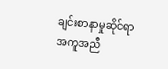ချင်းစာနာမှုဆိုင်ရာ အကူအညီ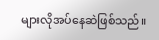များလိုအပ်နေဆဲဖြစ်သည်။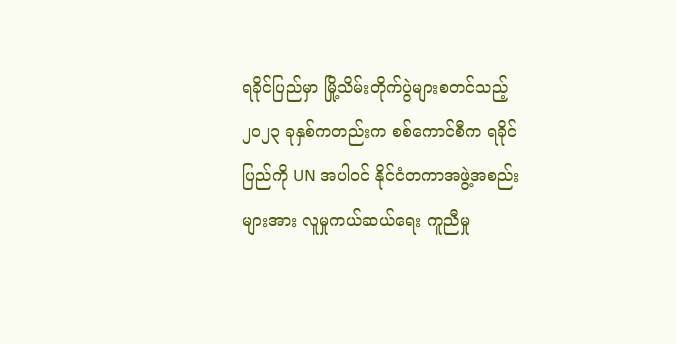ရခိုင်ပြည်မှာ မြို့သိမ်းတိုက်ပွဲများစတင်သည့် ၂၀၂၃ ခုနှစ်ကတည်းက စစ်ကောင်စီက ရခိုင်ပြည်ကို UN အပါဝင် နိုင်ငံတကာအဖွဲ့အစည်းများအား လူမှုကယ်ဆယ်ရေး ကူညီမှု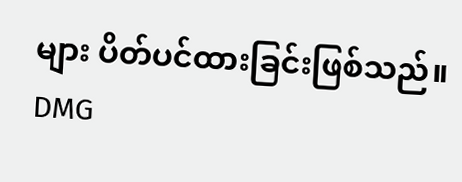များ ပိတ်ပင်ထားခြင်းဖြစ်သည်။
DMG